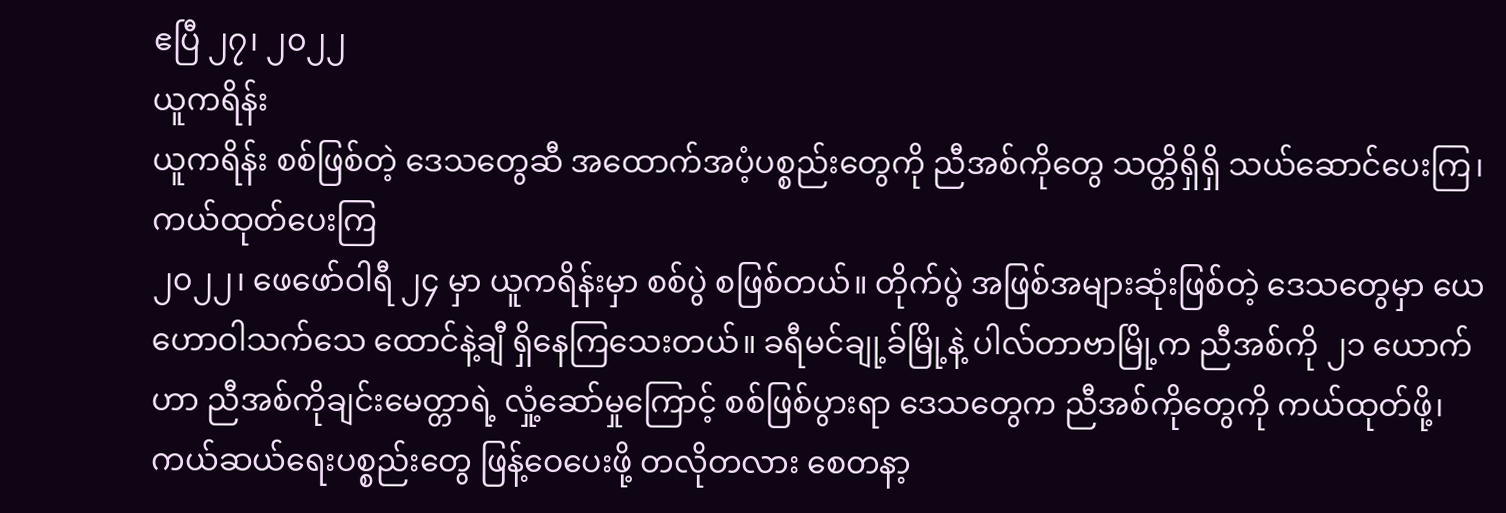ဧပြီ ၂၇၊ ၂၀၂၂
ယူကရိန်း
ယူကရိန်း စစ်ဖြစ်တဲ့ ဒေသတွေဆီ အထောက်အပံ့ပစ္စည်းတွေကို ညီအစ်ကိုတွေ သတ္တိရှိရှိ သယ်ဆောင်ပေးကြ၊ ကယ်ထုတ်ပေးကြ
၂၀၂၂၊ ဖေဖော်ဝါရီ ၂၄ မှာ ယူကရိန်းမှာ စစ်ပွဲ စဖြစ်တယ်။ တိုက်ပွဲ အဖြစ်အများဆုံးဖြစ်တဲ့ ဒေသတွေမှာ ယေဟောဝါသက်သေ ထောင်နဲ့ချီ ရှိနေကြသေးတယ်။ ခရီမင်ချု့ခ်မြို့နဲ့ ပါလ်တာဗာမြို့က ညီအစ်ကို ၂၁ ယောက်ဟာ ညီအစ်ကိုချင်းမေတ္တာရဲ့ လှုံ့ဆော်မှုကြောင့် စစ်ဖြစ်ပွားရာ ဒေသတွေက ညီအစ်ကိုတွေကို ကယ်ထုတ်ဖို့၊ ကယ်ဆယ်ရေးပစ္စည်းတွေ ဖြန့်ဝေပေးဖို့ တလိုတလား စေတနာ့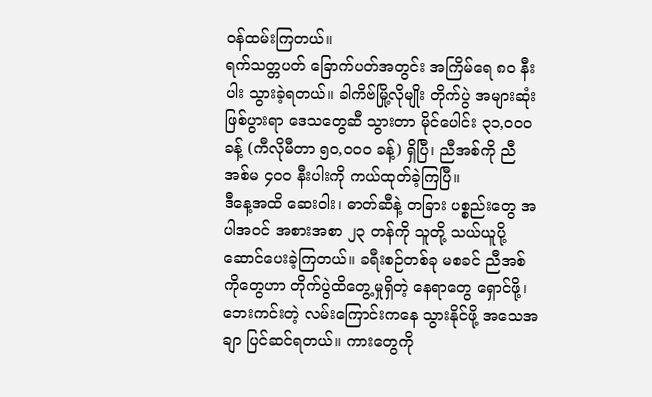ဝန်ထမ်းကြတယ်။
ရက်သတ္တပတ် ခြောက်ပတ်အတွင်း အကြိမ်ရေ ၈၀ နီးပါး သွားခဲ့ရတယ်။ ခါကိဗ်မြို့လိုမျိုး တိုက်ပွဲ အများဆုံးဖြစ်ပွားရာ ဒေသတွေဆီ သွားတာ မိုင်ပေါင်း ၃၁,၀၀၀ ခန့် (ကီလိုမီတာ ၅၀,၀၀၀ ခန့်) ရှိပြီ၊ ညီအစ်ကို ညီအစ်မ ၄၀၀ နီးပါးကို ကယ်ထုတ်ခဲ့ကြပြီ။
ဒီနေ့အထိ ဆေးဝါး၊ ဓာတ်ဆီနဲ့ တခြား ပစ္စည်းတွေ အပါအဝင် အစားအစာ ၂၃ တန်ကို သူတို့ သယ်ယူပို့ဆောင်ပေးခဲ့ကြတယ်။ ခရီးစဉ်တစ်ခု မစခင် ညီအစ်ကိုတွေဟာ တိုက်ပွဲထိတွေ့မှုရှိတဲ့ နေရာတွေ ရှောင်ဖို့၊ ဘေးကင်းတဲ့ လမ်းကြောင်းကနေ သွားနိုင်ဖို့ အသေအချာ ပြင်ဆင်ရတယ်။ ကားတွေကို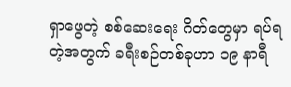ရှာဖွေတဲ့ စစ်ဆေးရေး ဂိတ်တွေမှာ ရပ်ရတဲ့အတွက် ခရီးစဉ်တစ်ခုဟာ ၁၉ နာရီ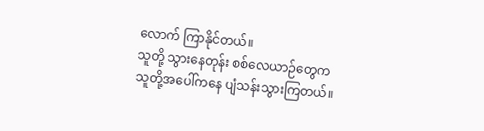လောက် ကြာနိုင်တယ်။
သူတို့ သွားနေတုန်း စစ်လေယာဉ်တွေက သူတို့အပေါ်ကနေ ပျံသန်းသွားကြတယ်။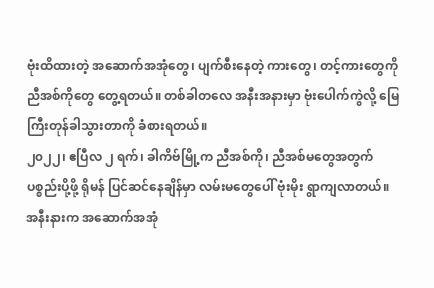ဗုံးထိထားတဲ့ အဆောက်အအုံတွေ၊ ပျက်စီးနေတဲ့ ကားတွေ၊ တင့်ကားတွေကို ညီအစ်ကိုတွေ တွေ့ရတယ်။ တစ်ခါတလေ အနီးအနားမှာ ဗုံးပေါက်ကွဲလို့ မြေကြီးတုန်ခါသွားတာကို ခံစားရတယ်။
၂၀၂၂၊ ဧပြီလ ၂ ရက်၊ ခါကိဗ်မြို့က ညီအစ်ကို၊ ညီအစ်မတွေအတွက် ပစ္စည်းပို့ဖို့ ရိုမန် ပြင်ဆင်နေချိန်မှာ လမ်းမတွေပေါ် ဗုံးမိုး ရွာကျလာတယ်။ အနီးနားက အဆောက်အအုံ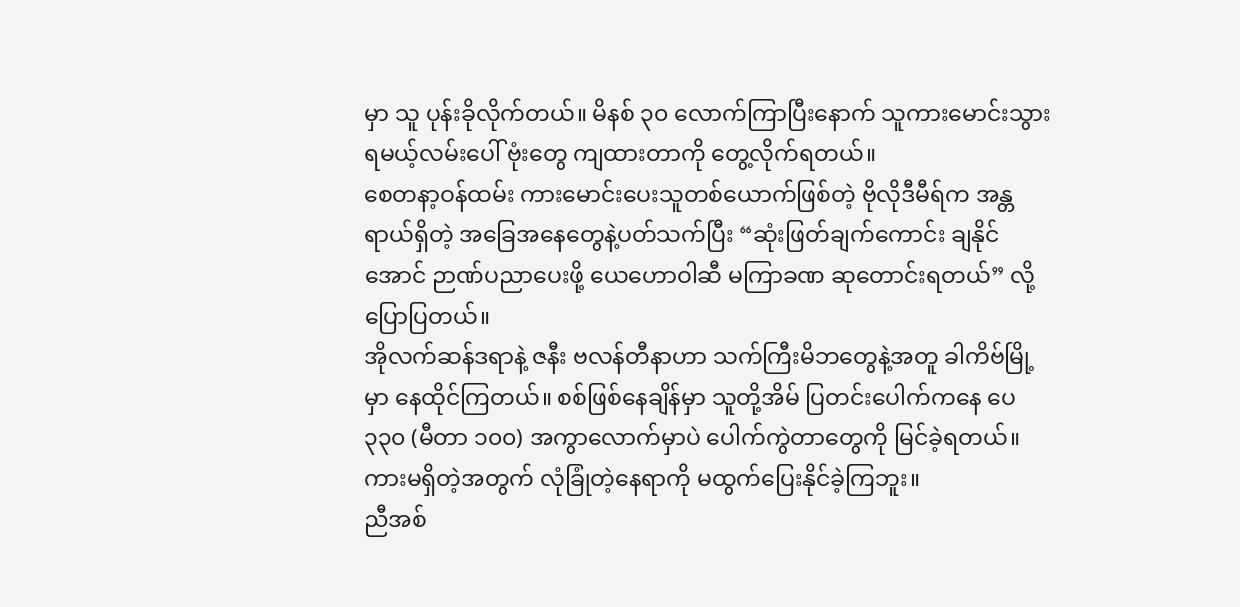မှာ သူ ပုန်းခိုလိုက်တယ်။ မိနစ် ၃၀ လောက်ကြာပြီးနောက် သူကားမောင်းသွားရမယ့်လမ်းပေါ် ဗုံးတွေ ကျထားတာကို တွေ့လိုက်ရတယ်။
စေတနာ့ဝန်ထမ်း ကားမောင်းပေးသူတစ်ယောက်ဖြစ်တဲ့ ဗိုလိုဒီမီရ်က အန္တရာယ်ရှိတဲ့ အခြေအနေတွေနဲ့ပတ်သက်ပြီး “ဆုံးဖြတ်ချက်ကောင်း ချနိုင်အောင် ဉာဏ်ပညာပေးဖို့ ယေဟောဝါဆီ မကြာခဏ ဆုတောင်းရတယ်” လို့ ပြောပြတယ်။
အိုလက်ဆန်ဒရာနဲ့ ဇနီး ဗလန်တီနာဟာ သက်ကြီးမိဘတွေနဲ့အတူ ခါကိဗ်မြို့မှာ နေထိုင်ကြတယ်။ စစ်ဖြစ်နေချိန်မှာ သူတို့အိမ် ပြတင်းပေါက်ကနေ ပေ ၃၃၀ (မီတာ ၁၀၀) အကွာလောက်မှာပဲ ပေါက်ကွဲတာတွေကို မြင်ခဲ့ရတယ်။ ကားမရှိတဲ့အတွက် လုံခြုံတဲ့နေရာကို မထွက်ပြေးနိုင်ခဲ့ကြဘူး။
ညီအစ်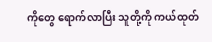ကိုတွေ ရောက်လာပြီး သူတို့ကို ကယ်ထုတ်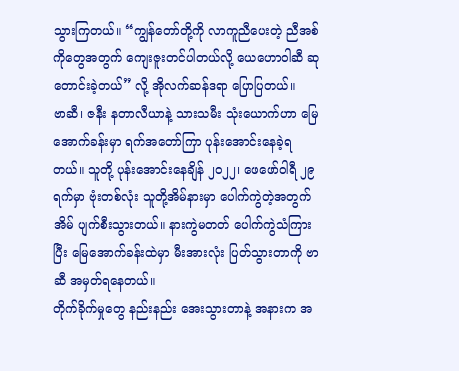သွားကြတယ်။ “ကျွန်တော်တို့ကို လာကူညီပေးတဲ့ ညီအစ်ကိုတွေအတွက် ကျေးဇူးတင်ပါတယ်လို့ ယေဟောဝါဆီ ဆုတောင်းခဲ့တယ်” လို့ အိုလက်ဆန်ဒရာ ပြောပြတယ်။
ဗာဆီ၊ ဇနီး နတာလီယာနဲ့ သားသမီး သုံးယောက်ဟာ မြေအောက်ခန်းမှာ ရက်အတော်ကြာ ပုန်းအောင်းနေခဲ့ရတယ်။ သူတို့ ပုန်းအောင်းနေချိန် ၂၀၂၂၊ ဖေဖော်ဝါရီ ၂၉ ရက်မှာ ဗုံးတစ်လုံး သူတို့အိမ်နားမှာ ပေါက်ကွဲတဲ့အတွက် အိမ် ပျက်စီးသွားတယ်။ နားကွဲမတတ် ပေါက်ကွဲသံကြားပြီး မြေအောက်ခန်းထဲမှာ မီးအားလုံး ပြတ်သွားတာကို ဗာဆီ အမှတ်ရနေတယ်။
တိုက်ခိုက်မှုတွေ နည်းနည်း အေးသွားတာနဲ့ အနားက အ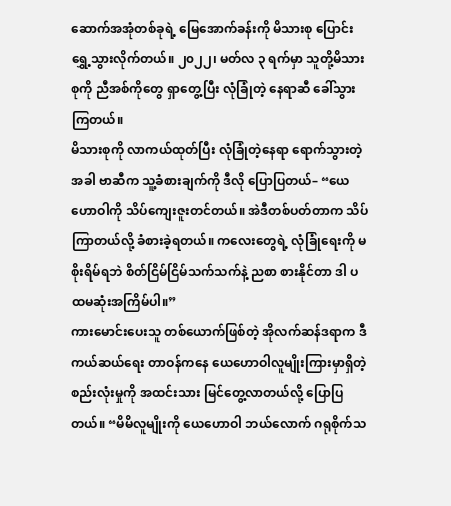ဆောက်အအုံတစ်ခုရဲ့ မြေအောက်ခန်းကို မိသားစု ပြောင်းရွှေ့သွားလိုက်တယ်။ ၂၀၂၂၊ မတ်လ ၃ ရက်မှာ သူတို့မိသားစုကို ညီအစ်ကိုတွေ ရှာတွေ့ပြီး လုံခြုံတဲ့ နေရာဆီ ခေါ်သွားကြတယ်။
မိသားစုကို လာကယ်ထုတ်ပြီး လုံခြုံတဲ့နေရာ ရောက်သွားတဲ့အခါ ဗာဆီက သူ့ခံစားချက်ကို ဒီလို ပြောပြတယ်– “ယေဟောဝါကို သိပ်ကျေးဇူးတင်တယ်။ အဲဒီတစ်ပတ်တာက သိပ်ကြာတယ်လို့ ခံစားခဲ့ရတယ်။ ကလေးတွေရဲ့ လုံခြုံရေးကို မစိုးရိမ်ရဘဲ စိတ်ငြိမ်ငြိမ်သက်သက်နဲ့ ညစာ စားနိုင်တာ ဒါ ပထမဆုံးအကြိမ်ပါ။”
ကားမောင်းပေးသူ တစ်ယောက်ဖြစ်တဲ့ အိုလက်ဆန်ဒရာက ဒီကယ်ဆယ်ရေး တာဝန်ကနေ ယေဟောဝါလူမျိုးကြားမှာရှိတဲ့ စည်းလုံးမှုကို အထင်းသား မြင်တွေ့လာတယ်လို့ ပြောပြတယ်။ “မိမိလူမျိုးကို ယေဟောဝါ ဘယ်လောက် ဂရုစိုက်သ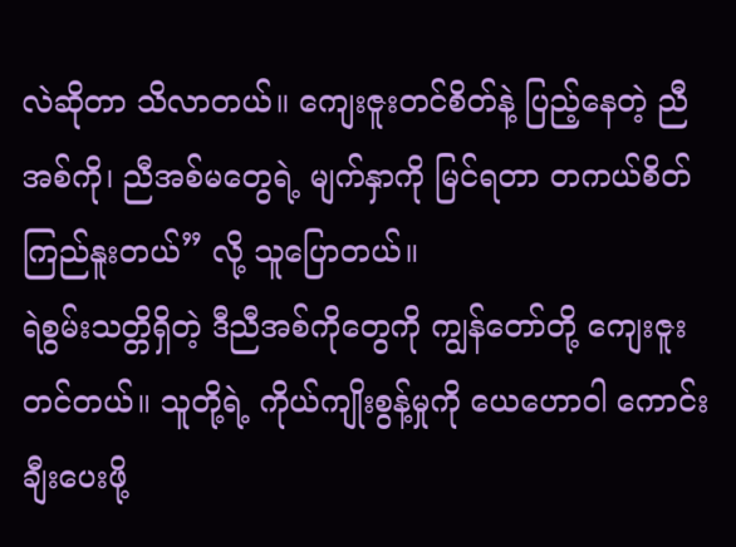လဲဆိုတာ သိလာတယ်။ ကျေးဇူးတင်စိတ်နဲ့ ပြည့်နေတဲ့ ညီအစ်ကို၊ ညီအစ်မတွေရဲ့ မျက်နှာကို မြင်ရတာ တကယ်စိတ်ကြည်နူးတယ်” လို့ သူပြောတယ်။
ရဲစွမ်းသတ္တိရှိတဲ့ ဒီညီအစ်ကိုတွေကို ကျွန်တော်တို့ ကျေးဇူးတင်တယ်။ သူတို့ရဲ့ ကိုယ်ကျိုးစွန့်မှုကို ယေဟောဝါ ကောင်းချီးပေးဖို့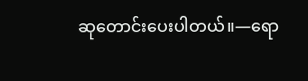ဆုတောင်းပေးပါတယ်။—ရော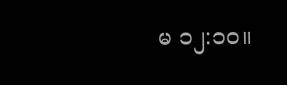မ ၁၂:၁၀။